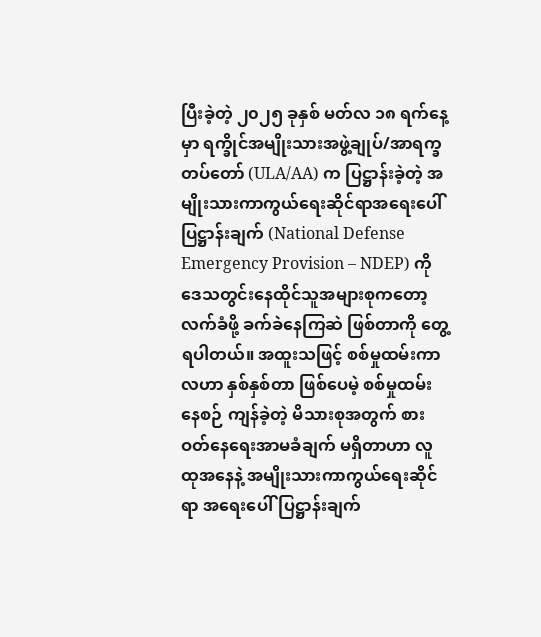ပြီးခဲ့တဲ့ ၂၀၂၅ ခုနှစ် မတ်လ ၁၈ ရက်နေ့မှာ ရက္ခိုင်အမျိုးသားအဖွဲ့ချုပ်/အာရက္ခတပ်တော် (ULA/AA) က ပြဋ္ဌာန်းခဲ့တဲ့ အမျိုးသားကာကွယ်ရေးဆိုင်ရာအရေးပေါ်ပြဋ္ဌာန်းချက် (National Defense Emergency Provision – NDEP) ကို ဒေသတွင်းနေထိုင်သူအများစုကတော့ လက်ခံဖို့ ခက်ခဲနေကြဆဲ ဖြစ်တာကို တွေ့ရပါတယ်။ အထူးသဖြင့် စစ်မှုထမ်းကာလဟာ နှစ်နှစ်တာ ဖြစ်ပေမဲ့ စစ်မှုထမ်းနေစဉ် ကျန်ခဲ့တဲ့ မိသားစုအတွက် စားဝတ်နေရေးအာမခံချက် မရှိတာဟာ လူထုအနေနဲ့ အမျိုးသားကာကွယ်ရေးဆိုင်ရာ အရေးပေါ်ပြဋ္ဌာန်းချက်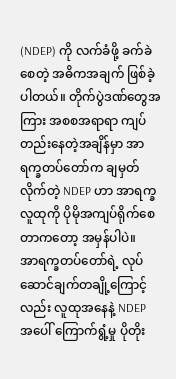(NDEP) ကို လက်ခံဖို့ ခက်ခဲစေတဲ့ အဓိကအချက် ဖြစ်ခဲ့ပါတယ်။ တိုက်ပွဲဒဏ်တွေအကြား အစစအရာရာ ကျပ်တည်းနေတဲ့အချိန်မှာ အာရက္ခတပ်တော်က ချမှတ်လိုက်တဲ့ NDEP ဟာ အာရက္ခလူထုကို ပိုမိုအကျပ်ရိုက်စေတာကတော့ အမှန်ပါပဲ။
အာရက္ခတပ်တော်ရဲ့ လုပ်ဆောင်ချက်တချို့ကြောင့်လည်း လူထုအနေနဲ့ NDEP အပေါ် ကြောက်ရွံ့မှု ပိုတိုး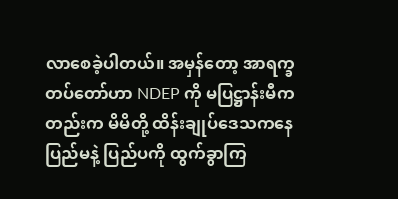လာစေခဲ့ပါတယ်။ အမှန်တော့ အာရက္ခတပ်တော်ဟာ NDEP ကို မပြဋ္ဌာန်းမီကတည်းက မိမိတို့ ထိန်းချုပ်ဒေသကနေ ပြည်မနဲ့ ပြည်ပကို ထွက်ခွာကြ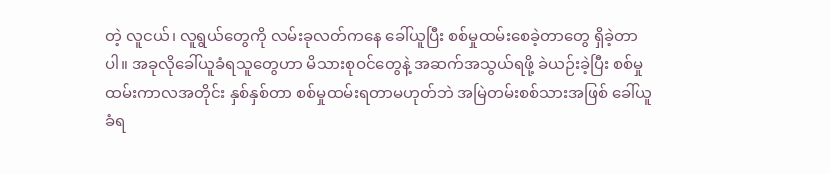တဲ့ လူငယ်၊ လူရွယ်တွေကို လမ်းခုလတ်ကနေ ခေါ်ယူပြီး စစ်မှုထမ်းစေခဲ့တာတွေ ရှိခဲ့တာပါ။ အခုလိုခေါ်ယူခံရသူတွေဟာ မိသားစုဝင်တွေနဲ့ အဆက်အသွယ်ရဖို့ ခဲယဉ်းခဲ့ပြီး စစ်မှုထမ်းကာလအတိုင်း နှစ်နှစ်တာ စစ်မှုထမ်းရတာမဟုတ်ဘဲ အမြဲတမ်းစစ်သားအဖြစ် ခေါ်ယူခံရ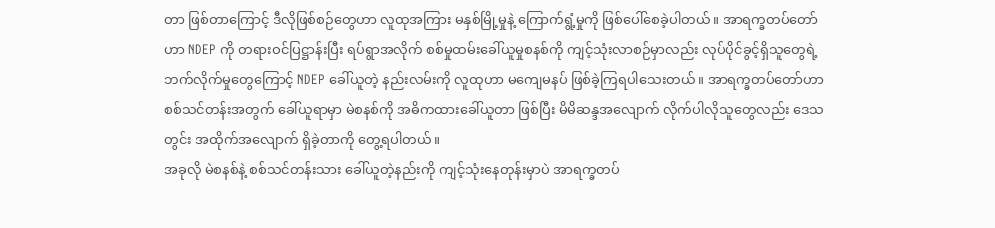တာ ဖြစ်တာကြောင့် ဒီလိုဖြစ်စဉ်တွေဟာ လူထုအကြား မနှစ်မြို့မှုနဲ့ ကြောက်ရွံ့မှုကို ဖြစ်ပေါ်စေခဲ့ပါတယ်။ အာရက္ခတပ်တော်ဟာ NDEP ကို တရားဝင်ပြဋ္ဌာန်းပြီး ရပ်ရွာအလိုက် စစ်မှုထမ်းခေါ်ယူမှုစနစ်ကို ကျင့်သုံးလာစဉ်မှာလည်း လုပ်ပိုင်ခွင့်ရှိသူတွေရဲ့ ဘက်လိုက်မှုတွေကြောင့် NDEP ခေါ်ယူတဲ့ နည်းလမ်းကို လူထုဟာ မကျေမနပ် ဖြစ်ခဲ့ကြရပါသေးတယ်။ အာရက္ခတပ်တော်ဟာ စစ်သင်တန်းအတွက် ခေါ်ယူရာမှာ မဲစနစ်ကို အဓိကထားခေါ်ယူတာ ဖြစ်ပြီး မိမိဆန္ဒအလျောက် လိုက်ပါလိုသူတွေလည်း ဒေသတွင်း အထိုက်အလျောက် ရှိခဲ့တာကို တွေ့ရပါတယ်။
အခုလို မဲစနစ်နဲ့ စစ်သင်တန်းသား ခေါ်ယူတဲ့နည်းကို ကျင့်သုံးနေတုန်းမှာပဲ အာရက္ခတပ်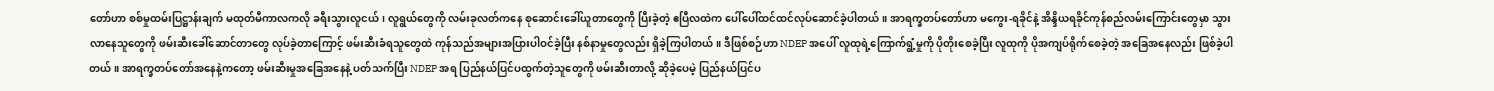တော်ဟာ စစ်မှုထမ်းပြဋ္ဌာန်းချက် မထုတ်မီကာလကလို ခရီးသွားလူငယ်၊ လူရွယ်တွေကို လမ်းခုလတ်ကနေ စုဆောင်းခေါ်ယူတာတွေကို ပြီးခဲ့တဲ့ ဧပြီလထဲက ပေါ်ပေါ်ထင်ထင်လုပ်ဆောင်ခဲ့ပါတယ်။ အာရက္ခတပ်တော်ဟာ မကွေး-ရခိုင်နဲ့ အိန္ဒိယရခိုင်ကုန်စည်လမ်းကြောင်းတွေမှာ သွားလာနေသူတွေကို ဖမ်းဆီးခေါ်ဆောင်တာတွေ လုပ်ခဲ့တာကြောင့် ဖမ်းဆီးခံရသူတွေထဲ ကုန်သည်အများအပြားပါဝင်ခဲ့ပြီး နစ်နာမှုတွေလည်း ရှိခဲ့ကြပါတယ်။ ဒီဖြစ်စဉ်ဟာ NDEP အပေါ် လူထုရဲ့ကြောက်ရွံ့မှုကို ပိုတိုးစေခဲ့ပြီး လူထုကို ပိုအကျပ်ရိုက်စေခဲ့တဲ့ အခြေအနေလည်း ဖြစ်ခဲ့ပါတယ်။ အာရက္ခတပ်တော်အနေနဲ့ကတော့ ဖမ်းဆီးမှုအခြေအနေနဲ့ ပတ်သက်ပြီး NDEP အရ ပြည်နယ်ပြင်ပထွက်တဲ့သူတွေကို ဖမ်းဆီးတာလို့ ဆိုခဲ့ပေမဲ့ ပြည်နယ်ပြင်ပ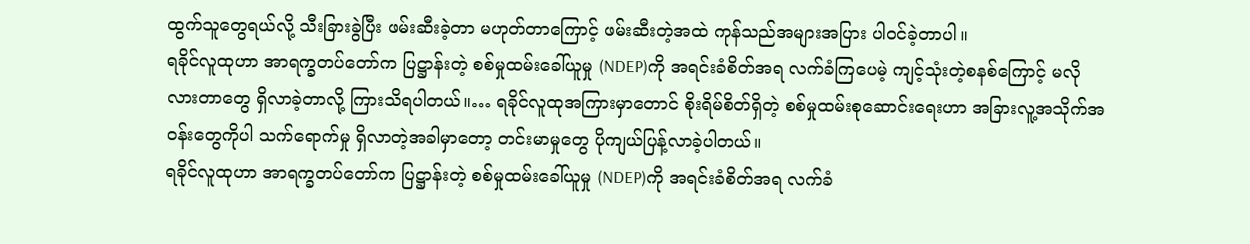ထွက်သူတွေရယ်လို့ သီးခြားခွဲပြီး ဖမ်းဆီးခဲ့တာ မဟုတ်တာကြောင့် ဖမ်းဆီးတဲ့အထဲ ကုန်သည်အများအပြား ပါဝင်ခဲ့တာပါ။
ရခိုင်လူထုဟာ အာရက္ခတပ်တော်က ပြဋ္ဌာန်းတဲ့ စစ်မှုထမ်းခေါ်ယူမှု (NDEP)ကို အရင်းခံစိတ်အရ လက်ခံကြပေမဲ့ ကျင့်သုံးတဲ့စနစ်ကြောင့် မလိုလားတာတွေ ရှိလာခဲ့တာလို့ ကြားသိရပါတယ်။… ရခိုင်လူထုအကြားမှာတောင် စိုးရိမ်စိတ်ရှိတဲ့ စစ်မှုထမ်းစုဆောင်းရေးဟာ အခြားလူ့အသိုက်အဝန်းတွေကိုပါ သက်ရောက်မှု ရှိလာတဲ့အခါမှာတော့ တင်းမာမှုတွေ ပိုကျယ်ပြန့်လာခဲ့ပါတယ်။
ရခိုင်လူထုဟာ အာရက္ခတပ်တော်က ပြဋ္ဌာန်းတဲ့ စစ်မှုထမ်းခေါ်ယူမှု (NDEP)ကို အရင်းခံစိတ်အရ လက်ခံ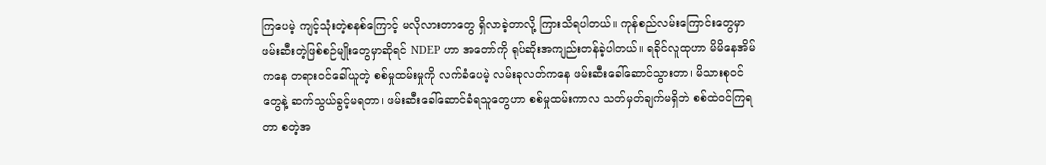ကြပေမဲ့ ကျင့်သုံးတဲ့စနစ်ကြောင့် မလိုလားတာတွေ ရှိလာခဲ့တာလို့ ကြားသိရပါတယ်။ ကုန်စည်လမ်းကြောင်းတွေမှာ ဖမ်းဆီးတဲ့ဖြစ်စဉ်မျိုးတွေမှာဆိုရင် NDEP ဟာ အတော်ကို ရုပ်ဆိုးအကျည်းတန်ခဲ့ပါတယ်။ ရခိုင်လူထုဟာ မိမိနေအိမ်ကနေ တရားဝင်ခေါ်ယူတဲ့ စစ်မှုထမ်းမှုကို လက်ခံပေမဲ့ လမ်းခုလတ်ကနေ ဖမ်းဆီးခေါ်ဆောင်သွားတာ၊ မိသားစုဝင်တွေနဲ့ ဆက်သွယ်ခွင့်မရတာ၊ ဖမ်းဆီးခေါ်ဆောင်ခံရသူတွေဟာ စစ်မှုထမ်းကာလ သတ်မှတ်ချက်မရှိဘဲ စစ်ထဲဝင်ကြရတာ စတဲ့အ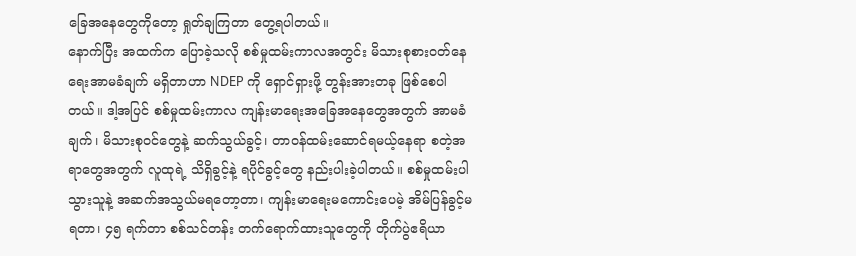ခြေအနေတွေကိုတော့ ရှုတ်ချကြတာ တွေ့ရပါတယ်။
နောက်ပြီး အထက်က ပြောခဲ့သလို စစ်မှုထမ်းကာလအတွင်း မိသားစုစားဝတ်နေရေးအာမခံချက် မရှိတာဟာ NDEP ကို ရှောင်ရှားဖို့ တွန်းအားတခု ဖြစ်စေပါတယ်။ ဒါ့အပြင် စစ်မှုထမ်းကာလ ကျန်းမာရေးအခြေအနေတွေအတွက် အာမခံချက်၊ မိသားစုဝင်တွေနဲ့ ဆက်သွယ်ခွင့်၊ တာဝန်ထမ်းဆောင်ရမယ့်နေရာ စတဲ့အရာတွေအတွက် လူထုရဲ့ သိရှိခွင့်နဲ့ ရပိုင်ခွင့်တွေ နည်းပါးခဲ့ပါတယ်။ စစ်မှုထမ်းပါသွားသူနဲ့ အဆက်အသွယ်မရတော့တာ၊ ကျန်းမာရေးမကောင်းပေမဲ့ အိမ်ပြန်ခွင့်မရတာ၊ ၄၅ ရက်တာ စစ်သင်တန်း တက်ရောက်ထားသူတွေကို တိုက်ပွဲဧရိယာ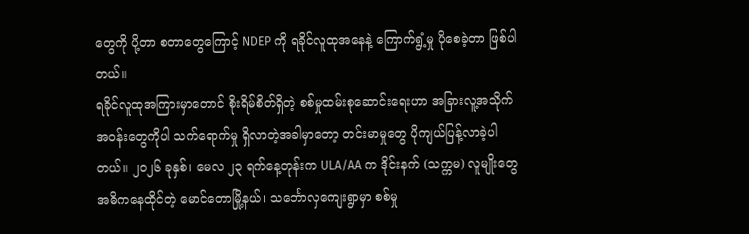တွေကို ပို့တာ စတာတွေကြောင့် NDEP ကို ရခိုင်လူထုအနေနဲ့ ကြောက်ရွံ့မှု ပိုစေခဲ့တာ ဖြစ်ပါတယ်။
ရခိုင်လူထုအကြားမှာတောင် စိုးရိမ်စိတ်ရှိတဲ့ စစ်မှုထမ်းစုဆောင်းရေးဟာ အခြားလူ့အသိုက်အဝန်းတွေကိုပါ သက်ရောက်မှု ရှိလာတဲ့အခါမှာတော့ တင်းမာမှုတွေ ပိုကျယ်ပြန့်လာခဲ့ပါတယ်။ ၂၀၂၆ ခုနှစ်၊ မေလ ၂၃ ရက်နေ့တုန်းက ULA/AA က ဒိုင်းနက် (သက္ကမ) လူမျိုးတွေ အဓိကနေထိုင်တဲ့ မောင်တောမြို့နယ်၊ သင်္ဘောလှကျေးရွာမှာ စစ်မှု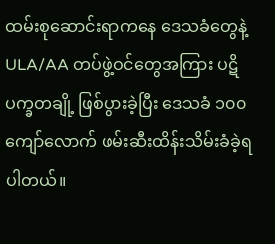ထမ်းစုဆောင်းရာကနေ ဒေသခံတွေနဲ့ ULA/AA တပ်ဖွဲ့ဝင်တွေအကြား ပဋိပက္ခတချို့ ဖြစ်ပွားခဲ့ပြီး ဒေသခံ ၁၀၀ ကျော်လောက် ဖမ်းဆီးထိန်းသိမ်းခံခဲ့ရပါတယ်။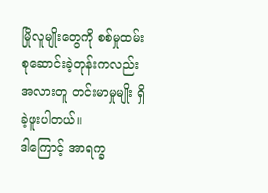မြိုလူမျိုးတွေကို စစ်မှုထမ်းစုဆောင်းခဲ့တုန်းကလည်း အလားတူ တင်းမာမှုမျိုး ရှိခဲ့ဖူးပါတယ်။
ဒါကြောင့် အာရက္ခ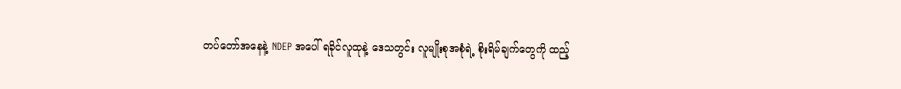တပ်တော်အနေနဲ့ NDEP အပေါ် ရခိုင်လူထုနဲ့ ဒေသတွင်း လူမျိုးစုအစုံရဲ့ စိုးရိမ်ချက်တွေကို ထည့်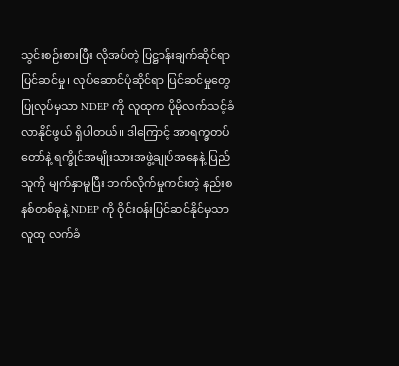သွင်းစဉ်းစားပြီး လိုအပ်တဲ့ ပြဋ္ဌာန်းချက်ဆိုင်ရာ ပြင်ဆင်မှု၊ လုပ်ဆောင်ပုံဆိုင်ရာ ပြင်ဆင်မှုတွေ ပြုလုပ်မှသာ NDEP ကို လူထုက ပိုမိုလက်သင့်ခံလာနိုင်ဖွယ် ရှိပါတယ်။ ဒါကြောင့် အာရက္ခတပ်တော်နဲ့ ရက္ခိုင်အမျိုးသားအဖွဲ့ချုပ်အနေနဲ့ ပြည်သူကို မျက်နှာမူပြီး ဘက်လိုက်မှုကင်းတဲ့ နည်းစနစ်တစ်ခုနဲ့ NDEP ကို ဝိုင်းဝန်းပြင်ဆင်နိုင်မှသာ လူထု လက်ခံ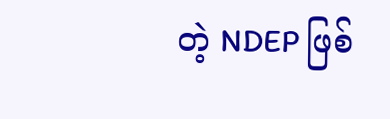တဲ့ NDEP ဖြစ်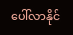ပေါ်လာနိုင်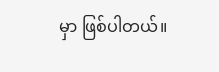မှာ ဖြစ်ပါတယ်။